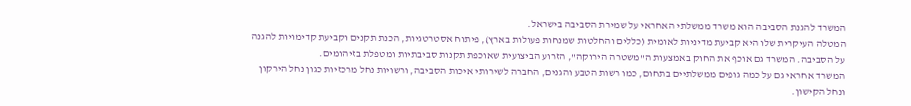המשרד להגנת הסביבה הוא משרד ממשלתי האחראי על שמירת הסביבה בישראל.
המטלה העיקרית שלו היא קביעת מדיניות לאומית (כללים והחלטות שמנחות פעולות בארץ), פיתוח אסטרטגיות, הכנת תקנים וקביעת קדימויות להגנה על הסביבה. המשרד גם אוכף את החוק באמצעות ה"משטרה הירוקה", הזרוע הביצועית שאוכפת תקנות סביבתיות ומטפלת בזיהומים.
המשרד אחראי גם על כמה גופים ממשלתיים בתחום, כמו רשות הטבע והגנים, החברה לשירותי איכות הסביבה, ורשויות נחל מרכזיות כגון נחל הירקון ונחל הקישון.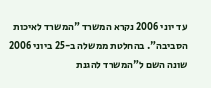עד יוני 2006 נקרא המשרד "המשרד לאיכות הסביבה". בהחלטת ממשלה ב-25 ביוני 2006 שונה השם ל"המשרד להגנת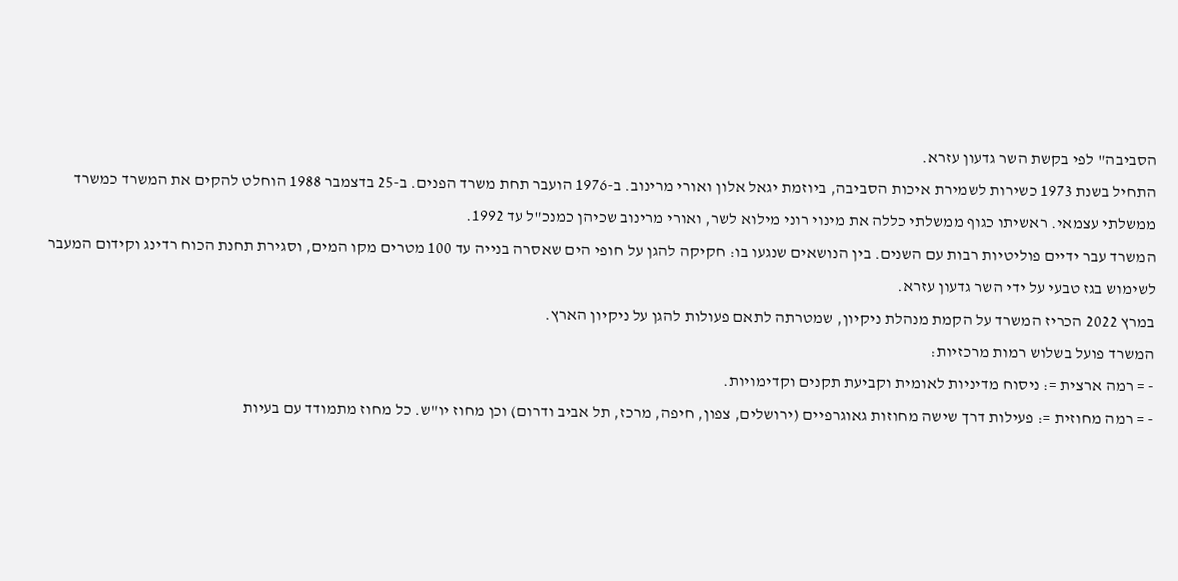הסביבה" לפי בקשת השר גדעון עזרא.
התחיל בשנת 1973 כשירות לשמירת איכות הסביבה, ביוזמת יגאל אלון ואורי מרינוב. ב-1976 הועבר תחת משרד הפנים. ב-25 בדצמבר 1988 הוחלט להקים את המשרד כמשרד ממשלתי עצמאי. ראשיתו כגוף ממשלתי כללה את מינוי רוני מילוא לשר, ואורי מרינוב שכיהן כמנכ"ל עד 1992.
המשרד עבר ידיים פוליטיות רבות עם השנים. בין הנושאים שנגעו בו: חקיקה להגן על חופי הים שאסרה בנייה עד 100 מטרים מקו המים, וסגירת תחנת הכוח רדינג וקידום המעבר לשימוש בגז טבעי על ידי השר גדעון עזרא.
במרץ 2022 הכריז המשרד על הקמת מנהלת ניקיון, שמטרתה לתאם פעולות להגן על ניקיון הארץ.
המשרד פועל בשלוש רמות מרכזיות:
- = רמה ארצית =: ניסוח מדיניות לאומית וקביעת תקנים וקדימויות.
- = רמה מחוזית =: פעילות דרך שישה מחוזות גאוגרפיים (ירושלים, צפון, חיפה, מרכז, תל אביב ודרום) וכן מחוז יו"ש. כל מחוז מתמודד עם בעיות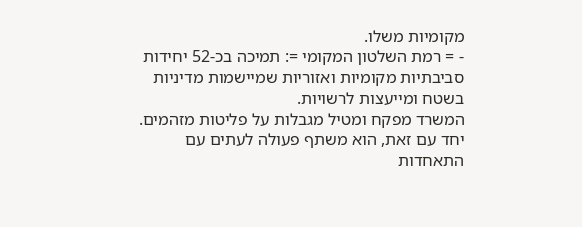מקומיות משלו.
- = רמת השלטון המקומי =: תמיכה בכ-52 יחידות סביבתיות מקומיות ואזוריות שמיישמות מדיניות בשטח ומייעצות לרשויות.
המשרד מפקח ומטיל מגבלות על פליטות מזהמים. יחד עם זאת, הוא משתף פעולה לעתים עם התאחדות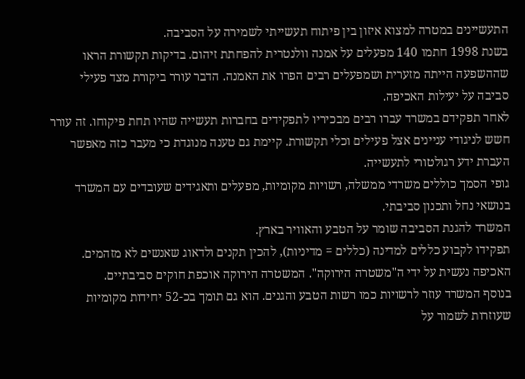התעשיינים במטרה למצוא איזון בין פיתוח תעשייתי לשמירה על הסביבה.
בשנת 1998 חתמו 140 מפעלים על אמנה וולנטרית להפחתת זיהום. בדיקות תקשורת הראו שההשפעה הייתה מזערית ושמפעלים רבים הפרו את האמנה. הדבר עורר ביקורת מצד פעילי סביבה על יעילות האכיפה.
לאחר תפקידם במשרד עברו רבים מבכיריו לתפקידים בחברות תעשייה שהיו תחת פיקוחו. זה עורר חשש לניגודי עניינים אצל פעילים וכלי תקשורת. קיימת גם טענה מנוגדת כי מעבר כזה מאפשר העברת ידע רגולטורי לתעשייה.
גופי הסמך כוללים משרדי ממשלה, רשויות מקומיות, מפעלים ותאגידים שעובדים עם המשרד בנושאי נחל ותכנון סביבתי.
המשרד להגנת הסביבה שומר על הטבע והאוויר בארץ.
תפקידו לקבוע כללים למדינה (כללים = מדיניות), להכין תקנים ולדאוג שאנשים לא מזהמים. האכיפה נעשית על ידי ה"משטרה הירוקה". המשטרה הירוקה אוכפת חוקים סביבתיים.
בנוסף המשרד עוזר לרשויות כמו רשות הטבע והגנים. הוא גם תומך בכ-52 יחידות מקומיות שעוזרות לשמור על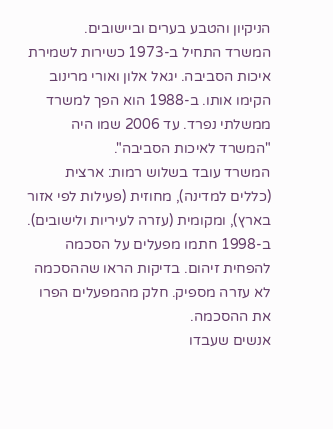הניקיון והטבע בערים וביישובים.
המשרד התחיל ב-1973 כשירות לשמירת איכות הסביבה. יגאל אלון ואורי מרינוב הקימו אותו. ב-1988 הוא הפך למשרד ממשלתי נפרד. עד 2006 שמו היה "המשרד לאיכות הסביבה".
המשרד עובד בשלוש רמות: ארצית (כללים למדינה), מחוזית (פעילות לפי אזור בארץ), ומקומית (עזרה לעיריות ולישובים).
ב-1998 חתמו מפעלים על הסכמה להפחית זיהום. בדיקות הראו שההסכמה לא עזרה מספיק. חלק מהמפעלים הפרו את ההסכמה.
אנשים שעבדו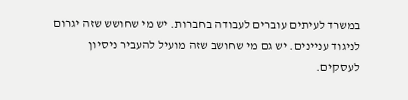במשרד לעיתים עוברים לעבודה בחברות. יש מי שחושש שזה יגרום לניגוד עניינים. יש גם מי שחושב שזה מועיל להעביר ניסיון לעסקים.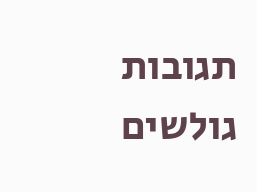תגובות גולשים